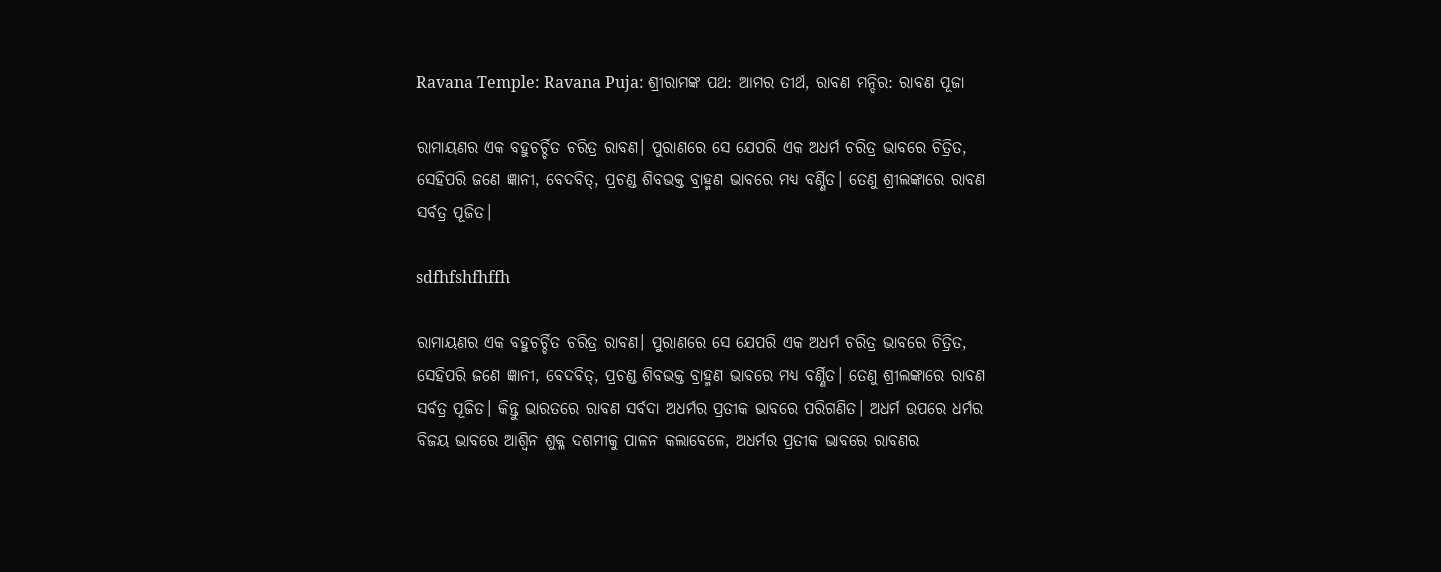Ravana Temple: Ravana Puja: ଶ୍ରୀରାମଙ୍କ ପଥ: ଆମର ତୀର୍ଥ, ରାବଣ ମନ୍ଦିର: ରାବଣ ପୂଜା

ରାମାୟଣର ଏକ ବହୁଚର୍ଚ୍ଚିତ ଚରିତ୍ର ରାବଣ। ପୁରାଣରେ ସେ ଯେପରି ଏକ ଅଧର୍ମ ଚରିତ୍ର ଭାବରେ ଚିତ୍ରିତ, ସେହିପରି ଜଣେ ଜ୍ଞାନୀ, ବେଦବିତ୍‌, ପ୍ରଚଣ୍ଡ ଶିବଭକ୍ତ ବ୍ରାହ୍ମଣ ଭାବରେ ମଧ୍ୟ ବର୍ଣ୍ଣିତ। ତେଣୁ ଶ୍ରୀଲଙ୍କାରେ ରାବଣ ସର୍ବତ୍ର ପୂଜିତ।

sdfhfshfhffh

ରାମାୟଣର ଏକ ବହୁଚର୍ଚ୍ଚିତ ଚରିତ୍ର ରାବଣ। ପୁରାଣରେ ସେ ଯେପରି ଏକ ଅଧର୍ମ ଚରିତ୍ର ଭାବରେ ଚିତ୍ରିତ, ସେହିପରି ଜଣେ ଜ୍ଞାନୀ, ବେଦବିତ୍‌, ପ୍ରଚଣ୍ଡ ଶିବଭକ୍ତ ବ୍ରାହ୍ମଣ ଭାବରେ ମଧ୍ୟ ବର୍ଣ୍ଣିତ। ତେଣୁ ଶ୍ରୀଲଙ୍କାରେ ରାବଣ ସର୍ବତ୍ର ପୂଜିତ। କିନ୍ତୁ ଭାରତରେ ରାବଣ ସର୍ବଦା ଅଧର୍ମର ପ୍ରତୀକ ଭାବରେ ପରିଗଣିତ। ଅଧର୍ମ ଉପରେ ଧର୍ମର ବିଜୟ ଭାବରେ ଆଶ୍ବିନ ଶୁକ୍ଳ ଦଶମୀକୁ ପାଳନ କଲାବେଳେ, ଅଧର୍ମର ପ୍ରତୀକ ଭାବରେ ରାବଣର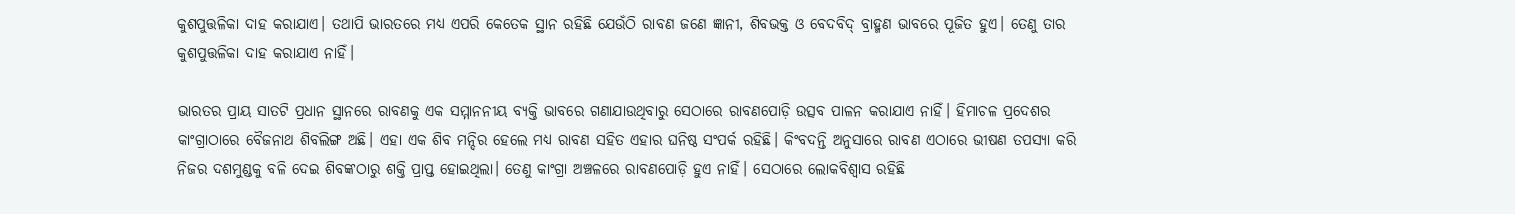କୁଶପୁତ୍ତଳିକା ଦାହ କରାଯାଏ। ତଥାପି ଭାରତରେ ମଧ୍ୟ ଏପରି କେତେକ ସ୍ଥାନ ‌ରହିଛି ଯେଉଁଠି ରାବଣ ଜଣେ ଜ୍ଞାନୀ, ଶିବଭକ୍ତ ଓ ବେଦବିଦ୍ ବ୍ରାହ୍ମଣ ଭାବରେ ପୂଜିତ ହୁଏ। ତେଣୁ ତାର କୁଶପୁତ୍ତଳିକା ଦାହ କରାଯାଏ ନାହିଁ।

ଭାରତର ପ୍ରାୟ ସାତଟି ପ୍ରଧାନ ସ୍ଥାନରେ ରାବଣକୁ ଏକ ସମ୍ମାନନୀୟ ବ୍ୟକ୍ତି ଭାବରେ ଗଣାଯାଉଥିବାରୁ ସେଠାରେ ରାବଣପୋଡ଼ି ଉତ୍ସବ ପାଳନ କରାଯାଏ ନାହିଁ। ହିମାଚଳ ପ୍ରଦେଶର କାଂଗ୍ରାଠାରେ ବୈଜନାଥ ଶିବଲିଙ୍ଗ ଅଛି। ଏହା ଏକ ଶିବ ମନ୍ଦିର ହେଲେ ମଧ୍ୟ ରାବଣ ସହିତ ଏହାର ଘନିଷ୍ଠ ସଂପର୍କ ରହିଛି। କିଂବଦନ୍ତି ଅନୁସାରେ ରାବଣ ଏଠାରେ ଭୀଷଣ ତପସ୍ୟା କରି ନିଜର ଦଶମୁଣ୍ଡକୁ ବଳି ଦେଇ ଶିବଙ୍କଠାରୁ ଶକ୍ତି ପ୍ରାପ୍ତ ହୋଇଥିଲା। ତେଣୁ କାଂଗ୍ରା ଅଞ୍ଚଳରେ ରାବଣପୋଡ଼ି ହୁଏ ନାହିଁ। ସେଠାରେ ଲୋକବିଶ୍ବାସ ରହିଛି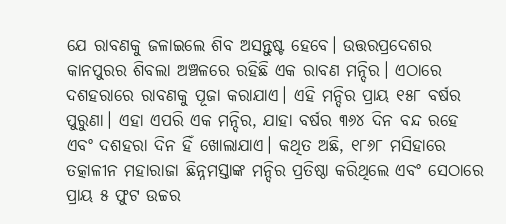ଯେ ରାବଣକୁ ଜଳାଇଲେ ଶିବ ଅସନ୍ତୁଷ୍ଟ ହେବେ। ଉତ୍ତରପ୍ରଦେଶର କାନପୁରର ଶିବଲା ଅଞ୍ଚଳରେ ରହିଛି ଏକ ରାବଣ ମନ୍ଦିର। ଏଠାରେ ଦଶହରାରେ ରାବଣକୁ ପୂଜା କରାଯାଏ। ଏହି ମନ୍ଦିର ପ୍ରାୟ ୧୫୮ ବର୍ଷର ପୁରୁଣା। ଏହା ଏପରି ଏକ ମନ୍ଦିର, ଯାହା ବର୍ଷର ୩୬୪ ଦିନ ବନ୍ଦ ରହେ ଏବଂ ଦଶହରା ଦିନ ହିଁ ଖୋଲାଯାଏ। କଥିତ ଅଛି, ୧୮୬୮ ମସିହାରେ ତତ୍କାଳୀନ ମହାରାଜା ଛିନ୍ନମସ୍ତାଙ୍କ ମନ୍ଦିର ପ୍ରତିଷ୍ଠା କରିଥିଲେ ଏବଂ ସେଠାରେ ପ୍ରାୟ ୫ ଫୁଟ ଉଚ୍ଚର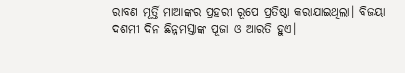ରାବଣ ମୂର୍ତ୍ତି ମାଆଙ୍କର ପ୍ରହରୀ ରୂପେ ପ୍ରତିଷ୍ଠା କରାଯାଇଥିଲା। ବିଜୟା ଦଶମୀ ଦିନ ଛିନ୍ନମସ୍ତାଙ୍କ ପୂଜା ଓ ଆରତି ହୁଏ।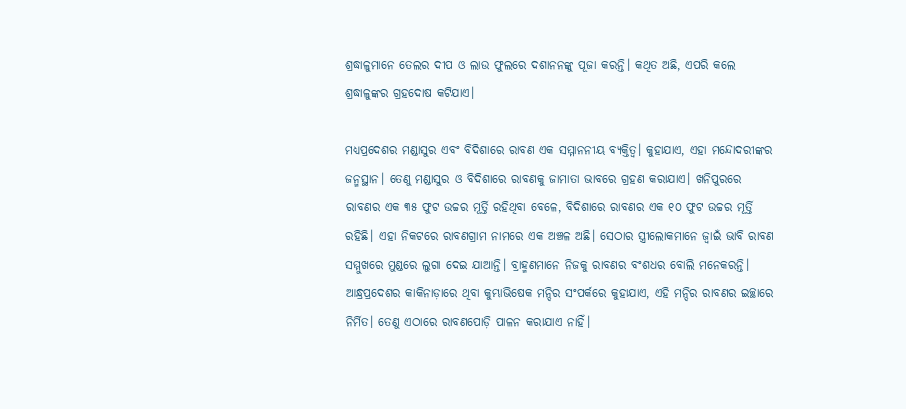ଶ୍ରଦ୍ଧାଳୁମାନେ ତେଲର ଦୀପ ଓ ଲାଉ ଫୁଲରେ ଦଶାନନଙ୍କୁ ପୂଜା କରନ୍ତି। କଥିତ ଅଛି, ଏପରି କଲେ ଶ୍ରଦ୍ଧାଳୁଙ୍କର ଗ୍ରହଦୋଷ କଟିଯାଏ।

ମଧ୍ୟପ୍ରଦେଶର ମଣ୍ଡାସୁର ଏବଂ ବିଦିଶାରେ ରାବଣ ଏକ ସମ୍ମାନନୀୟ ବ୍ୟକ୍ତିତ୍ବ। କୁହାଯାଏ, ଏହା ମନ୍ଦୋଦରୀଙ୍କର ଜନ୍ମସ୍ଥାନ। ତେଣୁ ମଣ୍ଡାସୁର ଓ ବିଦିଶାରେ ରାବଣକୁ ଜାମାତା ଭାବରେ ଗ୍ରହଣ କରାଯାଏ। ଖନିପୁରରେ ରାବଣର ଏକ ୩୫ ଫୁଟ ଉଚ୍ଚର ମୂର୍ତ୍ତି ରହିଥିବା ବେଳେ, ବିଦିଶାରେ ରାବଣର ଏକ ୧୦ ଫୁଟ ଉଚ୍ଚର ମୂର୍ତ୍ତି ରହିଛି। ଏହା ନିକଟରେ ରାବଣଗ୍ରାମ ନାମରେ ଏକ ଅଞ୍ଚଳ ଅଛି। ସେଠାର ସ୍ତ୍ରୀଲୋକମାନେ ‌ଜ୍ବାଇଁ ଭାବି ରାବଣ ସମ୍ମୁଖରେ ମୁଣ୍ଡରେ ଲୁଗା ଦେଇ ଯାଆନ୍ତି। ବ୍ରାହ୍ମଣମାନେ ନିଜକୁ ରାବଣର ବଂଶଧର ବୋଲି ମନେକରନ୍ତି। ଆନ୍ଧ୍ରପ୍ରଦେଶର କାକିନାଡ଼ାରେ ଥିବା କୁମ୍ଭାଭିଷେକ ମନ୍ଦିର ସଂପର୍କରେ କୁହାଯାଏ, ଏହି ମନ୍ଦିର ରାବଣର ଇଚ୍ଛାରେ ନିର୍ମିତ। ତେଣୁ ଏଠାରେ ରାବଣପୋଡ଼ି ପାଳନ କରାଯାଏ ନାହିଁ।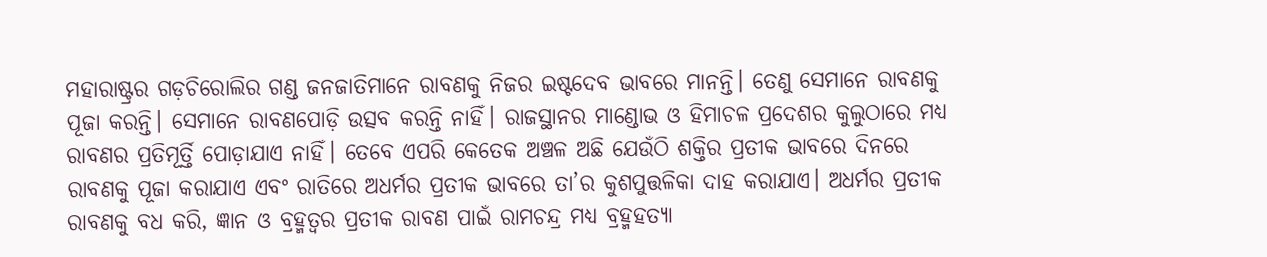ମହାରାଷ୍ଟ୍ରର ଗଡ଼ଚିରୋଲିର ଗଣ୍ଡ ଜନଜାତିମାନେ ରାବଣକୁ ନିଜର ଇ‌ଷ୍ଟଦେବ ‌ଭାବରେ ମାନନ୍ତି। ତେଣୁ ସେମାନେ ରାବଣକୁ ପୂଜା କରନ୍ତି। ସେମାନେ ରାବଣପୋଡ଼ି ଉତ୍ସବ କରନ୍ତି ନାହିଁ। ରାଜସ୍ଥାନର ମାଣ୍ଡୋଭ ଓ ହିମାଚଳ ପ୍ରଦେଶର କୁଲୁଠାରେ ମଧ୍ୟ ରାବଣର ପ୍ରତିମୂର୍ତ୍ତି ପୋଡ଼ାଯାଏ ନାହିଁ। ତେବେ ଏପରି କେତେକ ଅଞ୍ଚଳ ଅଛି ଯେଉଁଠି ଶକ୍ତିର ପ୍ରତୀକ ଭାବରେ ଦିନରେ ରାବଣକୁ ପୂଜା କରାଯାଏ ଏବଂ ରାତିରେ ଅଧର୍ମର ପ୍ରତୀକ ଭାବରେ ତା’ର କୁଶପୁତ୍ତଳିକା ଦାହ କରାଯାଏ। ଅଧର୍ମର ପ୍ରତୀକ ରାବଣକୁ ବଧ କରି, ଜ୍ଞାନ ଓ ବ୍ରହ୍ମତ୍ବର ପ୍ରତୀକ ରାବଣ ପାଇଁ ରାମଚନ୍ଦ୍ର ମଧ୍ୟ ବ୍ରହ୍ମହତ୍ୟା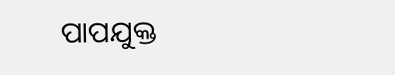ପାପଯୁକ୍ତ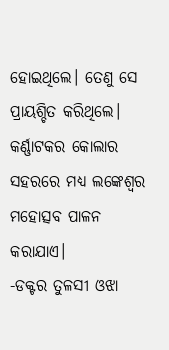ହୋଇଥିଲେ। ତେଣୁ ସେ ପ୍ରାୟଶ୍ଚିତ କରିଥିଲେ। କର୍ଣ୍ଣାଟକର କୋଲାର ସହରରେ ମଧ୍ୟ ଲଙ୍କେଶ୍ବର ମହୋତ୍ସବ ପାଳନ କରାଯାଏ।
-ଡକ୍ଟର ତୁଳସୀ ଓଝା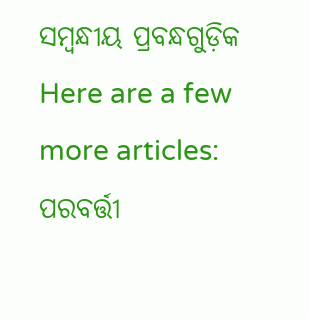ସମ୍ବନ୍ଧୀୟ ପ୍ରବନ୍ଧଗୁଡ଼ିକ
Here are a few more articles:
ପରବର୍ତ୍ତୀ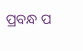ପ୍ରବନ୍ଧ ପ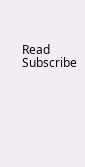Read
Subscribe